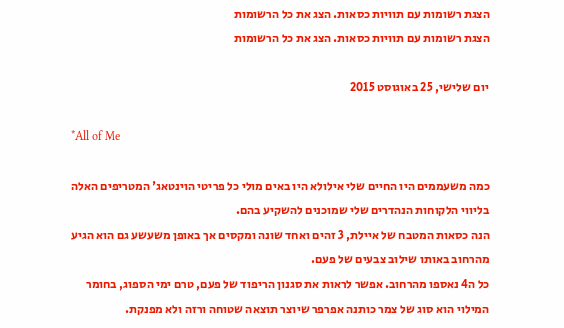הצגת רשומות עם תוויות כסאות. הצג את כל הרשומות
הצגת רשומות עם תוויות כסאות. הצג את כל הרשומות

יום שלישי, 25 באוגוסט 2015

*All of Me

כמה משעממים היו החיים שלי אילולא היו באים מולי כל פריטי הוינטאג' המטריפים האלה בליווי הלקוחות הנהדרים שלי שמוכנים להשקיע בהם.
הנה כסאות המטבח של איילת, 3 זהים ואחד שונה ומקסים אך באופן משעשע גם הוא הגיע מהרחוב באותו שילוב צבעים של פעם.
כל ה4 נאספו מהרחוב. אפשר לראות את סגנון הריפוד של פעם, טרם ימי הספוג, בחומר המילוי הוא סוג של צמר כותנה אפרפר שיוצר תוצאה שטוחה ורזה ולא מפנקת.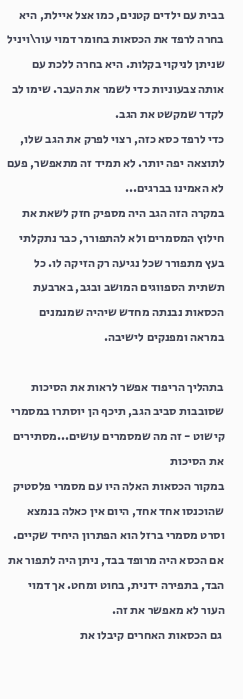בבית עם ילדים קטנים, כמו אצל איילת, היא בחרה לרפד את הכסאות בחומר דמוי עור\ויניל שניתן לניקוי בקלות. היא בחרה ללכת עם אותה צבעוניות כדי לשמר את העבר. שימו לב לקדר שמקשט את הגב.
כדי לרפד כסא כזה, רצוי לפרק את הגב שלו, לתוצאה יפה יותר. לא תמיד זה מתאפשר, פעם לא האמינו בברגים...
במקרה הזה הגב היה מספיק חזק לשאת את חילוץ המסמרים ולא להתפורר, כבר נתקלתי בעץ מתפורר שכל נגיעה רק הזיקה לו. כל תשתית הספווגים המושב ובגב, בארבעת הכסאות נבנתה מחדש שיהיה שמנמנים במראה ומפנקים לישיבה.

בתהליך הריפוד אפשר לראות את הסיכות שסובבות סביב הגב, תיכף הן יוסתרו במסמרי קישוט - זה מה שמסמרים עושים...מסתירים את הסיכות
במקור הכסאות האלה היו עם מסמרי פלסטיק שהוכנסו אחד אחד, היום אין כאלה בנמצא וסרט מסמרי ברזל הוא הפתרון היחיד שקיים. אם הכסא היה מרופד בבד, ניתן היה לתפור את הבד, בתפירה ידנית, בחוט ומחט. אך דמוי העור לא מאפשר את זה.
 גם הכסאות האחרים קיבלו את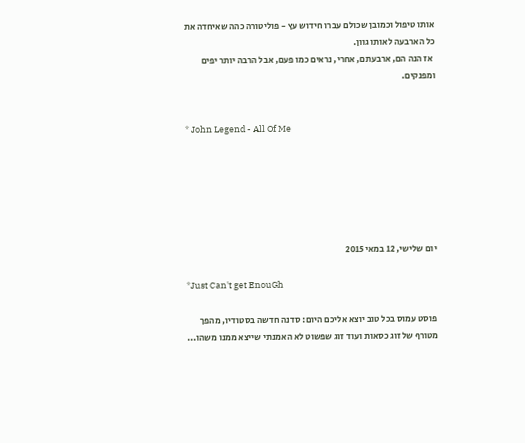אותו טיפול וכמובן שכולם עברו חידוש עץ - פוליטורה כהה שאיחדה את כל הארבעה לאותו גוון.
 אז הנה הם, ארבעתם, אחרי, נראים כמו פעם, אבל הרבה יותר יפים ומפנקים.


* John Legend - All Of Me






יום שלישי, 12 במאי 2015

*Just Can't get EnouGh

פוסט עמוס בכל טוב יוצא אליכם היום: סדנה חדשה בסטודיו, מהפך מטורף של זוג כסאות ועוד זוג שפשוט לא האמנתי שייצא ממנו משהו...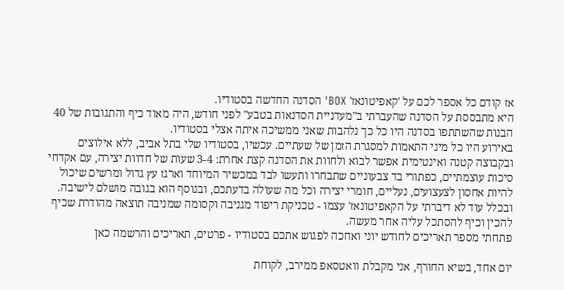אז קודם כל אספר לכם על 'קאפיטונאז' BOX' הסדנה החדשה בסטודיו.
היא מתבססת על הסדנה שהעברתי ב"מעדניית הסדנאות בטבע" לפני חודש, היה מאוד כיף והתגובות של 40 הבנות שהשתתפו בסדנה היו כל כך נלהבות שאני ממשיכה איתה אצלי בסטודיו.
באירוע היו כל מיני התאמות למסגרת הזמן של שעתיים. עכשיו, בסטודיו שלי בתל אביב, ללא אילוצים ובקבוצה קטנה ואינטימית אפשר לבוא ולחוות את הסדנה קצת אחרת: 3-4 שעות של חדוות יצירה, עם אקדחי סיכות עוצמתיים, כפתורי בד צבעוניים שתבחרו ותעשו לבד במכשיר המיוחד וארגז עץ גדול ומרשים שיכול להיות אחסון לצעצועים, נעליים, חומרי יצירה וכל מה שעולה בדעתכם, ובנוסף הוא בגובה מושלם לישיבה.
ובכלל עוד לא דיברתי על הקאפיטונאז' עצמו - טכניקת ריפוד מגניבה וקסומה שמניבה תוצאה מהודרת שכיף להכין וכיף להסתכל עליה אחר מעשה.
פתחתי מספר תאריכים לחודש יוני ואחכה לפגוש אתכם בסטודיו - פרטים, תאריכים והרשמה כאן

יום אחד, בשיא החורף, אני מקבלת וואטסאפ ממירב, לקוחת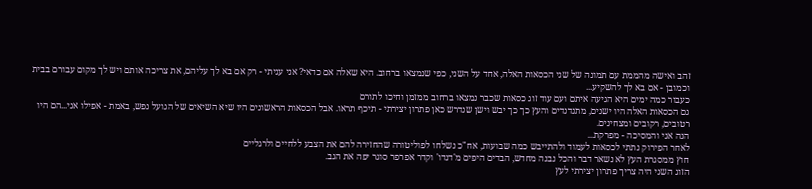זהב ואישה מהממת עם תמונה של שני הכסאות האלה, אחד על השני, כפי שנמצאו ברחוב. היא שאלה אם כדאי? אני עניתי - רק אם בא לך עליהם, את צריכה אותם ויש לך מקום עבורם בבית וכמובן - אם בא לך להשקיע...
כעבור כמה ימים היא הגיעה איתם ועם עוד זוג כסאות שכבר נמצאו ברחוב ממזמן וחיכו לתורם
גם הכסאות האלה היו ישנים, מתנדנדים והעץ כך כך יבש וישן שנדרש כאן פתרון יצירתי - תיכף תראו. אבל הכסאות הראשונים היו שיא השיאים של הגועל נפש, באמת - אפילו אני...הם היו רטובים, רקובים ומצחינים.
הנה אני והמסיכה - מפרקת...
לאחר הפירוק נתתי לכסאות לעמוד ולהתייבש כמה שבועות, אח"כ נשלחו לפוליטורה שהחזירה להם את הצבע ללחיים ולרגליים
חוץ ממסגרת העץ לא נשאר דבר והכל נבנה מחדש, הבדים היפים מ'דנדו' וקדר אפרפר סוגר יפה את הגב.
הזוג השני היה צריך פתרון יצירתי לעץ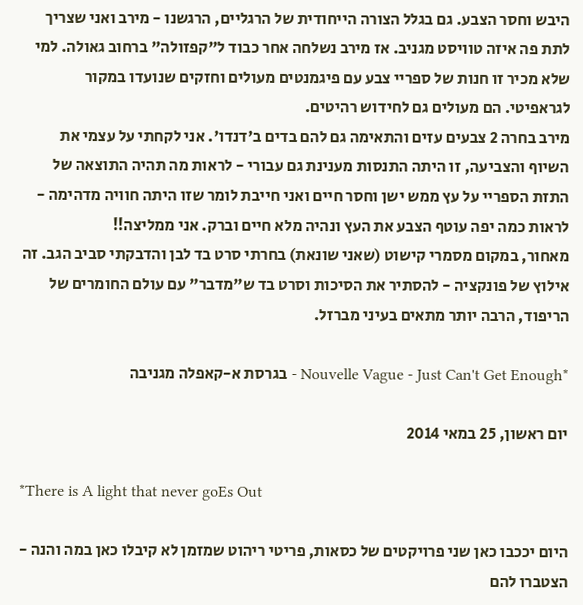היבש וחסר הצבע. גם בגלל הצורה הייחודית של הרגליים, הרגשנו - מירב ואני שצריך לתת פה איזה טוויסט מגניב. אז מירב נשלחה אחר כבוד ל"קפזולה" ברחוב גאולה. למי שלא מכיר זו חנות של ספריי צבע עם פיגמנטים מעולים וחזקים שנועדו במקור לגראפיטי. הם מעולים גם לחידוש רהיטים.
מירב בחרה 2 צבעים עזים והתאימה גם להם בדים ב'דנדו'. אני לקחתי על עצמי את השיוף והצביעה, זו היתה התנסות מענינת גם עבורי - לראות מה תהיה התוצאה של התזת הספריי על עץ ממש ישן וחסר חיים ואני חייבת לומר שזו היתה חוויה מדהימה - לראות כמה יפה עוטף הצבע את העץ ונהיה מלא חיים וברק. אני ממליצה!!
מאחור, במקום מסמרי קישוט (שאני שונאת) בחרתי סרט בד לבן והדבקתי סביב הגב. זה אילוץ של פונקציה - להסתיר את הסיכות וסרט בד ש"מדבר" עם עולם החומרים של הריפוד, הרבה יותר מתאים בעיני מברזל.

*Nouvelle Vague - Just Can't Get Enough - בגרסת א-קאפלה מגניבה

יום ראשון, 25 במאי 2014

*There is A light that never goEs Out

היום יככבו כאן שני פרויקטים של כסאות, פריטי ריהוט שמזמן לא קיבלו כאן במה והנה - הצטברו להם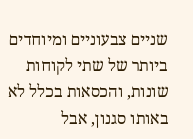שניים צבעוניים ומיוחדים ביותר של שתי לקוחות שונות, והכסאות בכלל לא באותו סגנון, אבל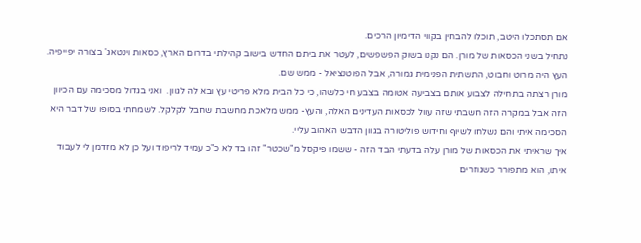אם תסתכלו היטב, תוכלו להבחין בקווי הדימיון הרכים.
נתחיל בשני הכסאות של מורן. הם נקנו בשוק הפשפשים, לעטר את ביתם החדש בישוב קהילתי בדרום הארץ, כסאות וינטאג' בצורה יפייפיה.
העץ היה מרוט וחבוט, התשתית הפנימית גמורה, אבל הפוטנציאל - ממש שם.
מורן רצתה בתחילה לצבוע אותם בצביעה אטומה בצבע חי כלשהו, כי כל הבית מלא פריטי עץ ובא לה לגוון.  ואני בגדול מסכימה עם הכיוון הזה אבל במקרה הזה חשבתי שזה עוול לכסאות העדינים האלה, והעץ- ממש מלאכת מחשבת שחבל לקלקל. לשמחתי בסופו של דבר היא הסכימה איתי והם נשלחו לשיוף וחידוש פוליטורה בגוון הדבש האהוב עליי.
איך שראיתי את הכסאות של מורן עלה בדעתי הבד הזה - ששמו פיקסל מ"שכטר" זהו בד לא כ"כ עמיד לריפוד ועל כן לא מזדמן לי לעבוד איתו, הוא מתפורר כשגוזרים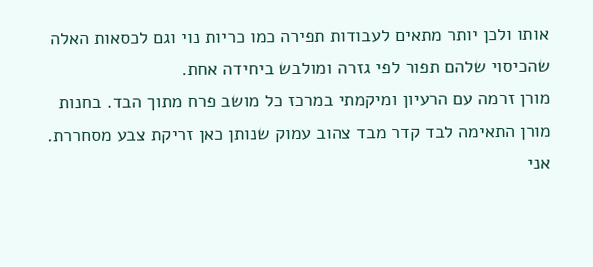אותו ולכן יותר מתאים לעבודות תפירה כמו כריות נוי וגם לכסאות האלה שהכיסוי שלהם תפור לפי גזרה ומולבש ביחידה אחת.
מורן זרמה עם הרעיון ומיקמתי במרכז כל מושב פרח מתוך הבד. בחנות מורן התאימה לבד קדר מבד צהוב עמוק שנותן כאן זריקת צבע מסחררת. אני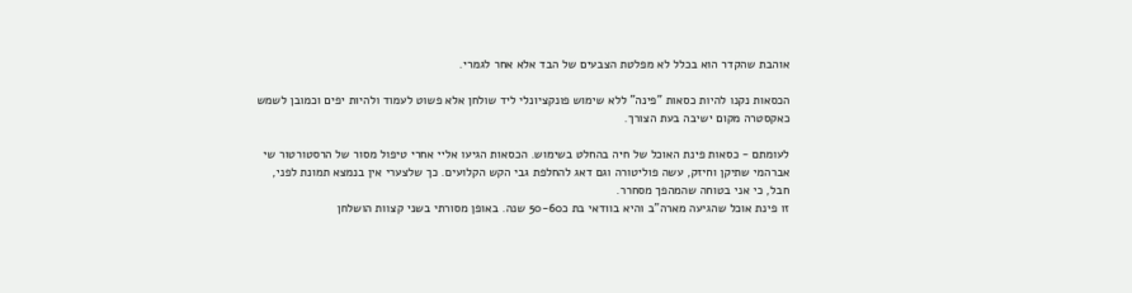אוהבת שהקדר הוא בכלל לא מפלטת הצבעים של הבד אלא אחר לגמרי.

הכסאות נקנו להיות כסאות "פינה" ללא שימוש פונקציונלי ליד שולחן אלא פשוט לעמוד ולהיות יפים וכמובן לשמש כאקסטרה מקום ישיבה בעת הצורך.

לעומתם - כסאות פינת האוכל של חיה בהחלט בשימוש. הכסאות הגיעו אליי אחרי טיפול מסור של הרסטורטור שי אברהמי שתיקן וחיזק, עשה פוליטורה וגם דאג להחלפת גבי הקש הקלועים. כך שלצערי אין בנמצא תמונת לפני, חבל, כי אני בטוחה שהמהפך מסחרר.
זו פינת אוכל שהגיעה מארה"ב והיא בוודאי בת כ50-60 שנה. באופן מסורתי בשני קצוות הושלחן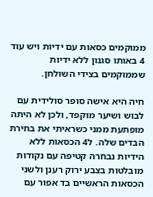ממוקמים כסאות עם ידיות ויש עוד 4 באותו סגנון ללא ידיות שממוקמים בצידי השולחן.

חיה היא אישה סופר סולידית עם לבוש ושיער מוקפד, ולכן לא היתה מופתעת ממני כשראיתי את בחירת הבדים שלה. ל4 הכסאות ללא הידיות נבחרה קטיפה עם נקודות מובלטות בצבע ירוק רענן ולשני הכסאות הראשיים בד אפור עם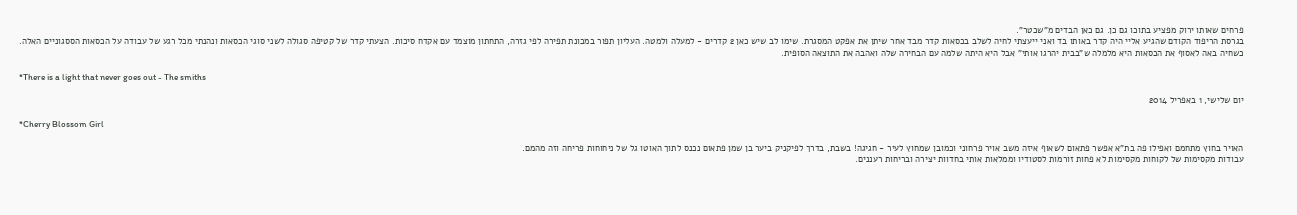פרחים שאותו ירוק מפציע בתוכו גם כן. גם כאן הבדים מ"שכטר".
בגרסת הריפוד הקודם שהגיע אליי היה קדר באותו בד ואני ייעצתי לחיה לשלב בכסאות קדר מבד אחר שיתן את אפקט המסגרת. שימו לב שיש כאן 2 קדרים - למעלה ולמטה. העליון תפור במכונת תפירה לפי גזרה, התחתון מוצמד עם אקדח סיכות. הצעתי קדר של קטיפה סגולה לשני סוגי הכסאות ונהנתי מכל רגע של עבודה על הכסאות הססגוניים האלה.
כשחיה באה לאסוף את הכסאות היא מלמלה ש"בבית יהרגו אותי" אבל היא היתה שלמה עם הבחירה שלה ואהבה את התוצאה הסופית.

*There is a light that never goes out - The smiths

יום שלישי, 1 באפריל 2014

*Cherry Blossom Girl

האויר בחוץ מתחמם ואפילו פה בת"א אפשר פתאום לשאוף איזה משב אויר פרחוני וכמובן שמחוץ לעיר - חגיגה! בשבת, בדרך לפיקניק ביער בן שמן פתאום נכנס לתוך האוטו גל של ניחוחות פריחה וזה מהמם.
עבודות מקסימות של לקוחות מקסימות לא פחות זורמות לסטודיו וממלאות אותי בחדוות יצירה ובריחות רעננים.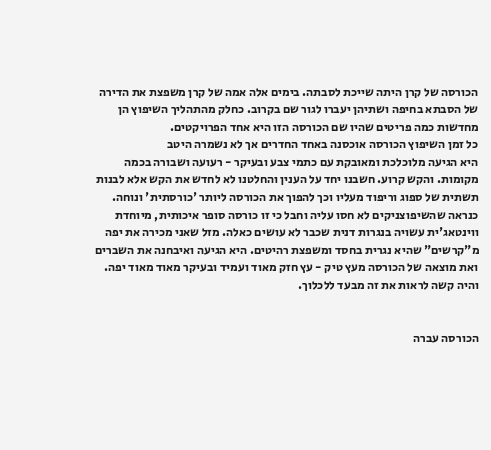הכורסה של קרן היתה שייכת לסבתה. בימים אלה אמה של קרן משפצת את הדירה של הסבתא בחיפה ושתיהן יעברו לגור שם בקרוב. כחלק מהתהליך השיפוץ הן מחדשות כמה פריטים שהיו שם הכורסה הזו היא אחד הפרויקטים.
כל זמן השיפוץ הכורסה אוכסנה באחד החדרים אך לא נשמרה היטב
היא הגיעה מלוכלכת ומאובקת עם כתמי צבע ובעיקר - רעועה ושבורה בכמה מקומות. והקש קרוע. חשבנו יחד על הענין והחלטנו לא לחדש את הקש אלא לבנות תשתית של ספוג וריפוד מעליו וכך להפוך את הכורסה ליותר 'כורסתית' ונוחה.
כנראה שהשיפוצניקים לא חסו עליה וחבל כי זו כורסה סופר איכותית, מיוחדת ווינטאג'ית עשויה בנגרות דנית שכבר לא עושים כאלה. מזל שאני מכירה את יפה מ"קרשים" שהיא נגרית בחסד ומשפצת רהיטים. היא הגיעה ואיבחנה את השברים ואת מוצאה של הכורסה מעץ טיק - עץ חזק מאוד ועמיד ובעיקר מאוד מאוד יפה. והיה קשה לראות את זה מבעד ללכלוך.


הכורסה עברה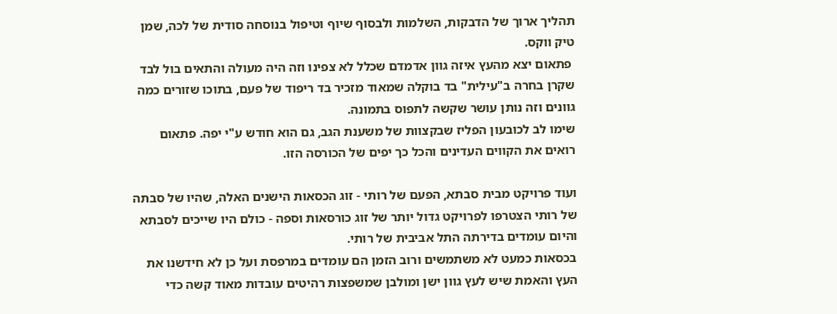תהליך ארוך של הדבקות, השלמות ולבסוף שיוף וטיפול בנוסחה סודית של לכה, שמן טיק ווקס.
 פתאום יצא מהעץ איזה גוון אדמדם שכלל לא צפינו וזה היה מעולה והתאים בול לבד שקרן בחרה ב"עילית" בד בוקלה שמאוד מזכיר בד ריפוד של פעם, בתוכו שזורים כמה גוונים וזה נותן עושר שקשה לתפוס בתמונה.
שימו לב לכובעון הפליז שבקצוות של משענת הגב, גם הוא חודש ע"י יפה. פתאום רואים את הקווים העדינים והכל כך יפים של הכורסה הזו.

ועוד פרויקט מבית סבתא, הפעם של רותי - זוג הכסאות הישנים האלה, שהיו של סבתה של רותי הצטרפו לפרויקט גדול יותר של זוג כורסאות וספה - כולם היו שייכים לסבתא והיום עומדים בדירתה התל אביבית של רותי.
בכסאות כמעט לא משתמשים ורוב הזמן הם עומדים במרפסת ועל כן לא חידשנו את העץ והאמת שיש לעץ גוון ישן ומולבן שמשפצות רהיטים עובדות מאוד קשה כדי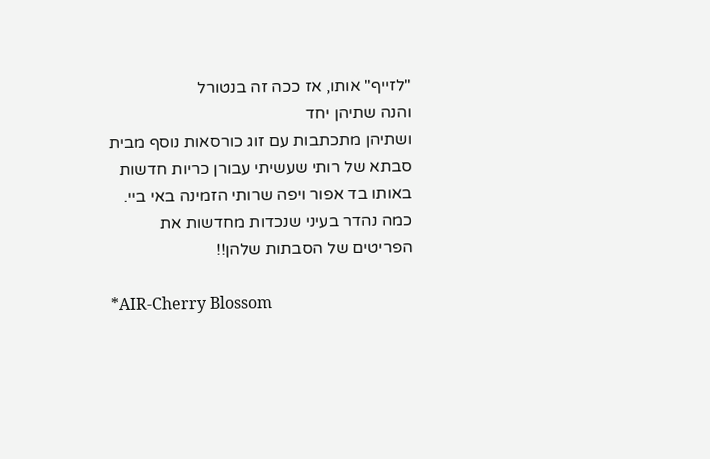"לזייף" אותו, אז ככה זה בנטורל
והנה שתיהן יחד
ושתיהן מתכתבות עם זוג כורסאות נוסף מבית סבתא של רותי שעשיתי עבורן כריות חדשות באותו בד אפור ויפה שרותי הזמינה באי ביי.
כמה נהדר בעיני שנכדות מחדשות את הפריטים של הסבתות שלהן!!

*AIR-Cherry Blossom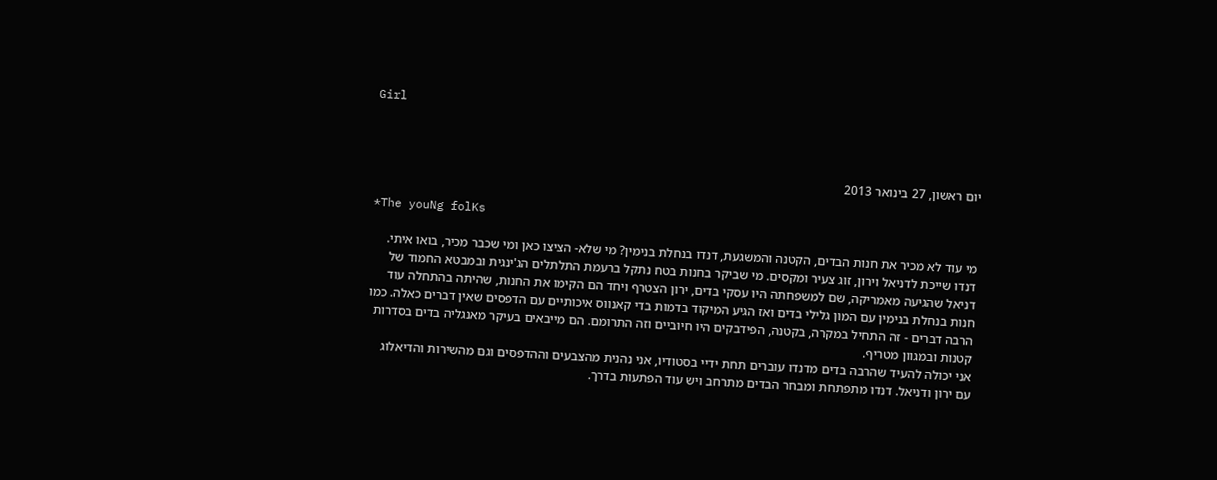Girl



יום ראשון, 27 בינואר 2013

*The youNg folKs

מי עוד לא מכיר את חנות הבדים, הקטנה והמשגעת, דנדו בנחלת בנימין? מי שלא- הציצו כאן ומי שכבר מכיר, בואו איתי.
דנדו שייכת לדניאל וירון, זוג צעיר ומקסים. מי שביקר בחנות בטח נתקל ברעמת התלתלים הג'ינגית ובמבטא החמוד של דניאל שהגיעה מאמריקה, שם למשפחתה היו עסקי בדים, ירון הצטרף ויחד הם הקימו את החנות, שהיתה בהתחלה עוד חנות בנחלת בנימין עם המון גלילי בדים ואז הגיע המיקוד בדמות בדי קאנווס איכותיים עם הדפסים שאין דברים כאלה. כמו הרבה דברים - זה התחיל במקרה, בקטנה, הפידבקים היו חיוביים וזה התרומם. הם מייבאים בעיקר מאנגליה בדים בסדרות קטנות ובמגוון מטריף.
אני יכולה להעיד שהרבה בדים מדנדו עוברים תחת ידיי בסטודיו, אני נהנית מהצבעים וההדפסים וגם מהשירות והדיאלוג עם ירון ודניאל. דנדו מתפתחת ומבחר הבדים מתרחב ויש עוד הפתעות בדרך.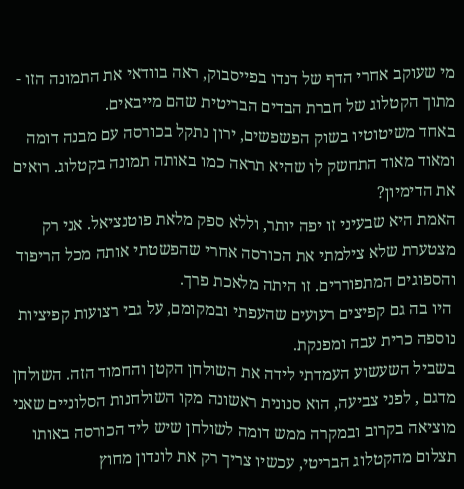מי שעוקב אחרי הדף של דנדו בפייסבוק, ראה בוודאי את התמונה הזו - מתוך הקטלוג של חברת הבדים הבריטית שהם מייבאים.
באחד משיטוטיו בשוק הפשפשים, ירון נתקל בכורסה עם מבנה דומה ומאוד מאוד התחשק לו שהיא תראה כמו באותה תמונה בקטלוג. רואים את הדימיון?
האמת היא שבעיני זו יפה יותר, וללא ספק מלאת פוטנציאל. אני רק מצטערת שלא צילמתי את הכורסה אחרי שהפשטתי אותה מכל הריפוד והספוגים המתפוררים. זו היתה מלאכת פרך.
 היו בה גם קפיצים רעועים שהעפתי ובמקומם, על גבי רצועות קפיציות נוספה כרית עבה ומפנקת.
בשביל השעשוע העמדתי לידה את השולחן הקטן והחמוד הזה. השולחן מדגם , לפני צביעה, הוא סנונית ראשונה מקו השולחנות הסלוניים שאני מוציאה בקרוב ובמקרה ממש דומה לשולחן שיש ליד הכורסה באותו תצלום מהקטלוג הבריטי, עכשיו צריך רק את לונדון מחוץ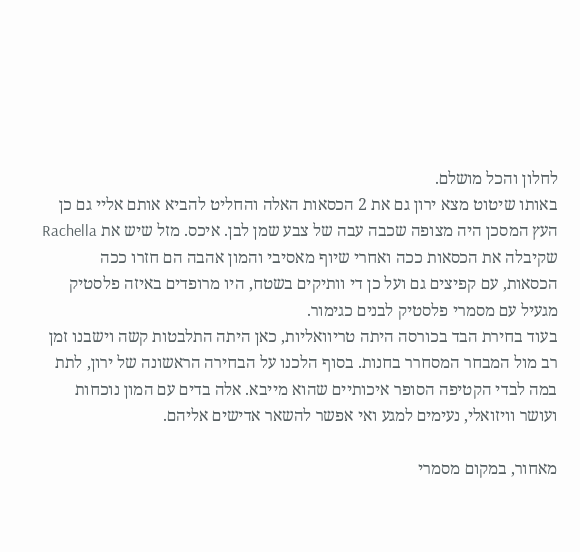לחלון והכל מושלם.
באותו שיטוט מצא ירון גם את 2 הכסאות האלה והחליט להביא אותם אליי גם כן
העץ המסכן היה מצופה שכבה עבה של צבע שמן לבן. איכס. מזל שיש את Rachella שקיבלה את הכסאות ככה ואחרי שיוף מאסיבי והמון אהבה הם חזרו ככה
הכסאות, עם קפיצים גם ועל כן די וותיקים בשטח, היו מרופדים באיזה פלסטיק מגעיל עם מסמרי פלסטיק לבנים כגימור.
בעוד בחירת הבד בכורסה היתה טריוואליות, כאן היתה התלבטות קשה וישבנו זמן רב מול המבחר המסחרר בחנות. בסוף הלכנו על הבחירה הראשונה של ירון, לתת במה לבדי הקטיפה הסופר איכותיים שהוא מייבא. אלה בדים עם המון נוכחות ועושר וויזואלי, נעימים למגע ואי אפשר להשאר אדישים אליהם.

מאחור, במקום מסמרי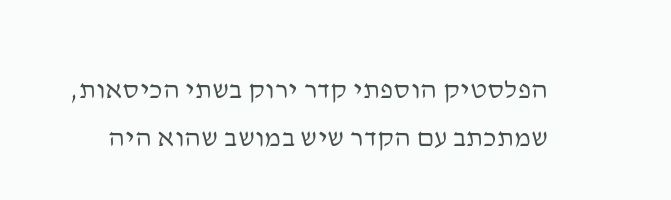הפלסטיק הוספתי קדר ירוק בשתי הכיסאות, שמתכתב עם הקדר שיש במושב שהוא היה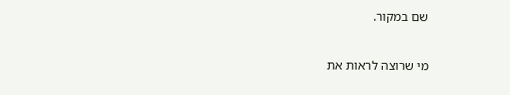שם במקור.

מי שרוצה לראות את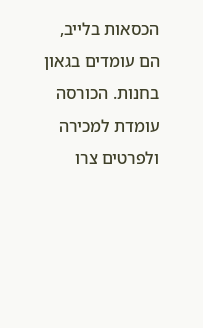הכסאות בלייב, הם עומדים בגאון בחנות. הכורסה עומדת למכירה ולפרטים צרו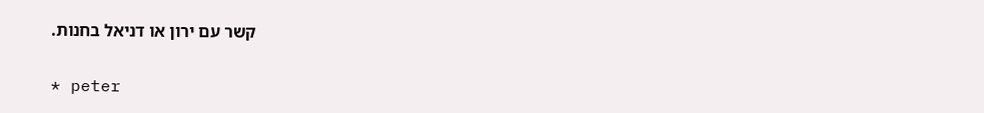קשר עם ירון או דניאל בחנות.

* peter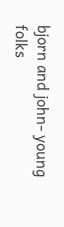bjorn and john- young folks